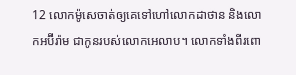12 លោកម៉ូសេចាត់ឲ្យគេទៅហៅលោកដាថាន និងលោកអប៊ីរ៉ាម ជាកូនរបស់លោកអេលាប។ លោកទាំងពីរពោ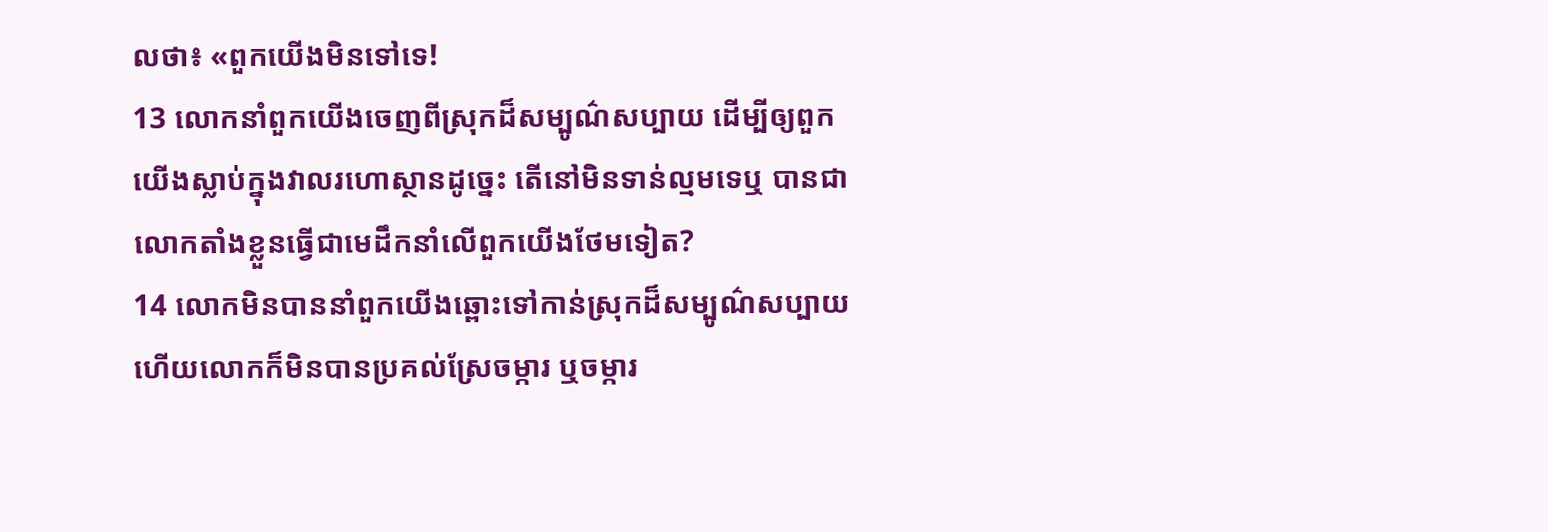លថា៖ «ពួកយើងមិនទៅទេ!
13 លោកនាំពួកយើងចេញពីស្រុកដ៏សម្បូណ៌សប្បាយ ដើម្បីឲ្យពួកយើងស្លាប់ក្នុងវាលរហោស្ថានដូច្នេះ តើនៅមិនទាន់ល្មមទេឬ បានជាលោកតាំងខ្លួនធ្វើជាមេដឹកនាំលើពួកយើងថែមទៀត?
14 លោកមិនបាននាំពួកយើងឆ្ពោះទៅកាន់ស្រុកដ៏សម្បូណ៌សប្បាយ ហើយលោកក៏មិនបានប្រគល់ស្រែចម្ការ ឬចម្ការ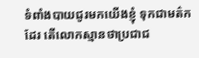ទំពាំងបាយជូរមកយើងខ្ញុំ ទុកជាមត៌កដែរ តើលោកស្មានថាប្រជាជ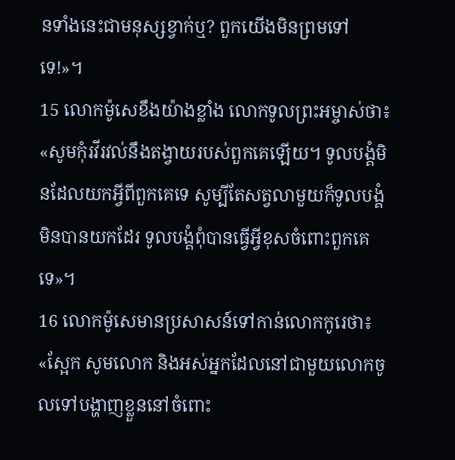នទាំងនេះជាមនុស្សខ្វាក់ឬ? ពួកយើងមិនព្រមទៅទេ!»។
15 លោកម៉ូសេខឹងយ៉ាងខ្លាំង លោកទូលព្រះអម្ចាស់ថា៖ «សូមកុំរវីរវល់នឹងតង្វាយរបស់ពួកគេឡើយ។ ទូលបង្គំមិនដែលយកអ្វីពីពួកគេទេ សូម្បីតែសត្វលាមួយក៏ទូលបង្គំមិនបានយកដែរ ទូលបង្គំពុំបានធ្វើអ្វីខុសចំពោះពួកគេទេ»។
16 លោកម៉ូសេមានប្រសាសន៍ទៅកាន់លោកកូរេថា៖ «ស្អែក សូមលោក និងអស់អ្នកដែលនៅជាមួយលោកចូលទៅបង្ហាញខ្លួននៅចំពោះ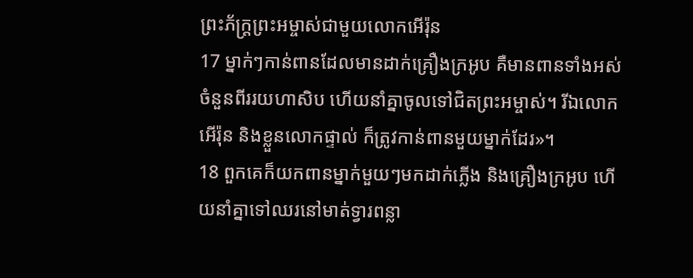ព្រះភ័ក្ត្រព្រះអម្ចាស់ជាមួយលោកអើរ៉ុន
17 ម្នាក់ៗកាន់ពានដែលមានដាក់គ្រឿងក្រអូប គឺមានពានទាំងអស់ចំនួនពីររយហាសិប ហើយនាំគ្នាចូលទៅជិតព្រះអម្ចាស់។ រីឯលោកអើរ៉ុន និងខ្លួនលោកផ្ទាល់ ក៏ត្រូវកាន់ពានមួយម្នាក់ដែរ»។
18 ពួកគេក៏យកពានម្នាក់មួយៗមកដាក់ភ្លើង និងគ្រឿងក្រអូប ហើយនាំគ្នាទៅឈរនៅមាត់ទ្វារពន្លា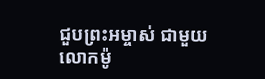ជួបព្រះអម្ចាស់ ជាមួយលោកម៉ូ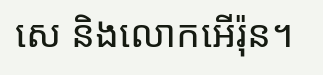សេ និងលោកអើរ៉ុន។